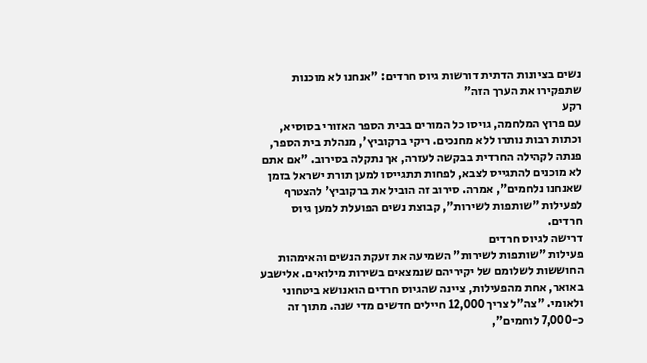נשים בציונות הדתית דורשות גיוס חרדים: "אנחנו לא מוכנות שתפקירו את הערך הזה"
רקע
עם פרוץ המלחמה, גויסו כל המורים בבית הספר האזורי בסוסיא, וכתות רבות נותרו ללא מחנכים. ריקי ברקוביץ', מנהלת בית הספר, פנתה לקהילה החרדית בבקשה לעזרה, אך נתקלה בסירוב. "אם אתם לא מוכנים להתגייס לצבא, לפחות תתגייסו למען תורת ישראל בזמן שאנחנו נלחמים", אמרה. סירוב זה הוביל את ברקוביץ' להצטרף לפעילות "שותפות לשירות", קבוצת נשים הפועלת למען גיוס חרדים.
דרישה לגיוס חרדים
פעילות "שותפות לשירות" השמיעה את זעקת הנשים והאימהות החוששות לשלומם של יקיריהם שנמצאים בשירות מילואים. אלישבע באואר, אחת מהפעילות, ציינה שהגיוס חרדים הואנושא ביטחוני ולאומי. "צה"ל צריך 12,000 חיילים חדשים מדי שנה. מתוך זה כ-7,000 לוחמים",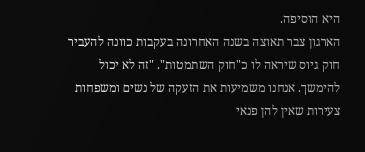היא הוסיפה.
הארגון צבר תאוצה בשנה האחרונה בעקבות כוונה להעביר חוק גיוס שיראה לו כ"חוק השתמטות". "זה לא יכול להימשך. אנחנו משמיעות את הזעקה של נשים ומשפחות צעירות שאין להן פנאי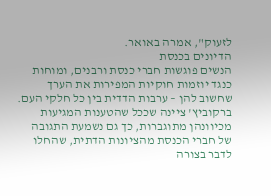לזעוק", אמרה באואר.
הדיונים בכנסת
הנשים פוגשות חברי כנסת ורבנים, ומוחות כנגד יוזמות חוקיות המפירות את הערך שחשוב להן – ערבות הדדית בין כל חלקי העם. ברקוביץ' ציינה שככל שהטענות המגיעות מכיוונהן מתוגברות, כך גם נשמעת התגובה של חברי הכנסת מהציונות הדתית, שהחלו לדבר בצורה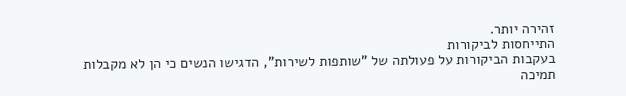זהירה יותר.
התייחסות לביקורות
בעקבות הביקורות על פעולתה של "שותפות לשירות", הדגישו הנשים כי הן לא מקבלות תמיכה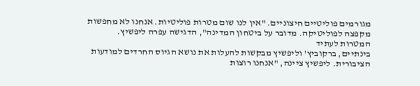מגורמים פוליטיים חיצוניים. "אין לנו שום מטרות פוליטיות. אנחנו לא מחפשות מקפצה לפוליטיקה. מדובר על ביטחון המדינה", הדגישה עפרה ליפשיץ.
המטרות לעתיד
בינתיים, ברקוביץ' וליפשיץ מבקשות להעלות את נושא הגיוס החרדים למודעות הציבורית. ליפשיץ ציינה, "אנחנו רוצות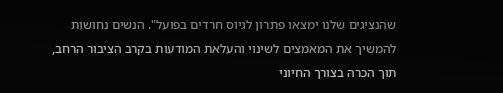שהנציגים שלנו ימצאו פתרון לגיוס חרדים בפועל". הנשים נחושות להמשיך את המאמצים לשינוי והעלאת המודעות בקרב הציבור הרחב, תוך הכרה בצורך החיוני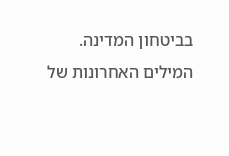בביטחון המדינה.
המילים האחרונות של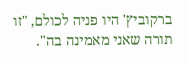ברקוביץ' היו פניה לכולם, "זו תורה שאני מאמינה בה".